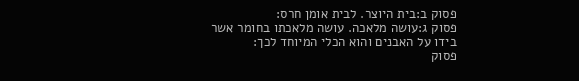פסוק ב:בית היוצר. לבית אומן חרס:
פסוק ג:עושה מלאכה. עושה מלאכתו בחומר אשר בידו על האבנים והוא הכלי המיוחד לכך:
פסוק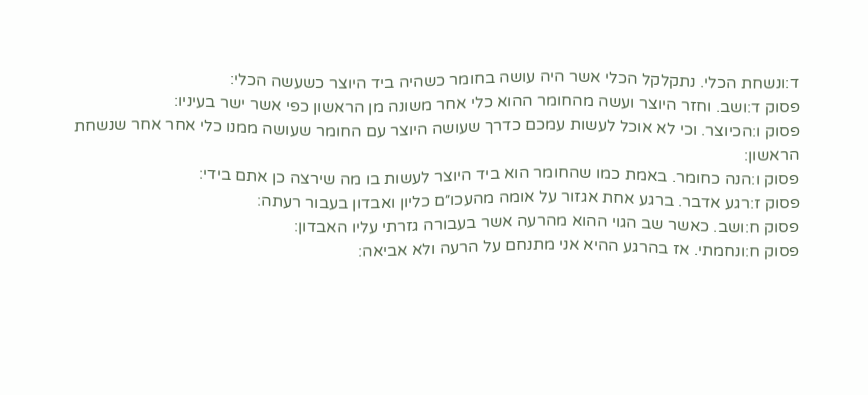ד:ונשחת הכלי. נתקלקל הכלי אשר היה עושה בחומר כשהיה ביד היוצר כשעשה הכלי:
פסוק ד:ושב. וחזר היוצר ועשה מהחומר ההוא כלי אחר משונה מן הראשון כפי אשר ישר בעיניו:
פסוק ו:הכיוצר. וכי לא אוכל לעשות עמכם כדרך שעושה היוצר עם החומר שעושה ממנו כלי אחר אחר שנשחת הראשון:
פסוק ו:הנה כחומר. באמת כמו שהחומר הוא ביד היוצר לעשות בו מה שירצה כן אתם בידי:
פסוק ז:רגע אדבר. ברגע אחת אגזור על אומה מהעכו״ם כליון ואבדון בעבור רעתה:
פסוק ח:ושב. כאשר שב הגוי ההוא מהרעה אשר בעבורה גזרתי עליו האבדון:
פסוק ח:ונחמתי. אז בהרגע ההיא אני מתנחם על הרעה ולא אביאה: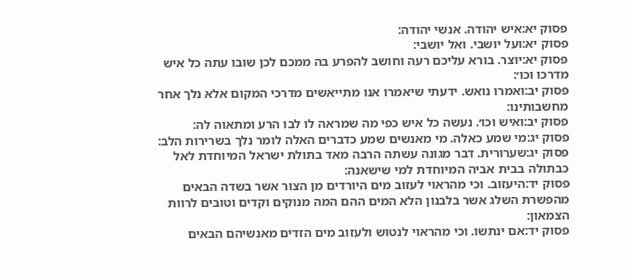פסוק יא:איש יהודה. אנשי יהודה:
פסוק יא:ועל יושבי. ואל יושבי:
פסוק יא:יוצר. בורא עליכם רעה וחושב להפרע בה ממכם לכן שובו עתה כל איש מדרכו וכו׳:
פסוק יב:ואמרו נואש. ידעתי שיאמרו אנו מתייאשים מדרכי המקום אלא נלך אחר מחשבותינו:
פסוק יב:ואיש וכו׳. נעשה כל איש כפי מה שמראה לו לבו הרע ומתאוה לה:
פסוק יג:מי שמע כאלה. מי מאנשים שמע כדברים האלה לומר נלך בשרירות הלב:
פסוק יג:שערורית. דבר מגונה עשתה הרבה מאד בתולת ישראל המיוחדת לאל כבתולה בבית אביה המיוחדת למי שישאנה:
פסוק יד:היעזוב. וכי מהראוי לעזוב מים היורדים מן הצור אשר בשדה הבאים מהפשרת השלג אשר בלבנון הלא המים ההם המה מנוקים וקדים וטובים לרוות הצמאון:
פסוק יד:אם ינתשו. וכי מהראוי לנטוש ולעזוב מים הזדים מאנשיהם הבאים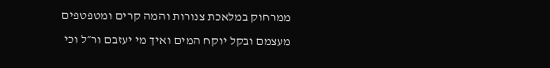ממרחוק במלאכת צנורות והמה קרים ומטפטפים מעצמם ובקל יוקח המים ואיך מי יעזבם ור״ל וכי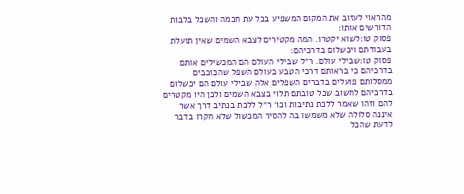מהראוי לעזוב את המקום המשפיע בכל עת חכמה והשכל בלבות הדורשים אותו:
פסוק טו:לשוא יקטרו. המה מקטירים לצבא השמים שאין תועלת בעבודתם ויכשלום בדרכיהם:
פסוק טו:שבילי עולם. ר״ל שבילי העולם הם המכשילים אותם בדרכיהם כי בראותם דרכי הטבע בעולם השפל שהכוכבים ממסלותם פועלים בדברים השפלים אלה שבילי עולם הם יכשלום בדרכיהם לחשוב שכל טובתם תלוי בצבא השמים ולכן היו מקטרים להם וזהו שאמר ללכת נתיבות וכו׳ ר״ל ללכת בנתיב דרך אשר איננה סלולה שלא משמשו בה להסיר המכשול שלא חקרו בדבר לדעת שהכל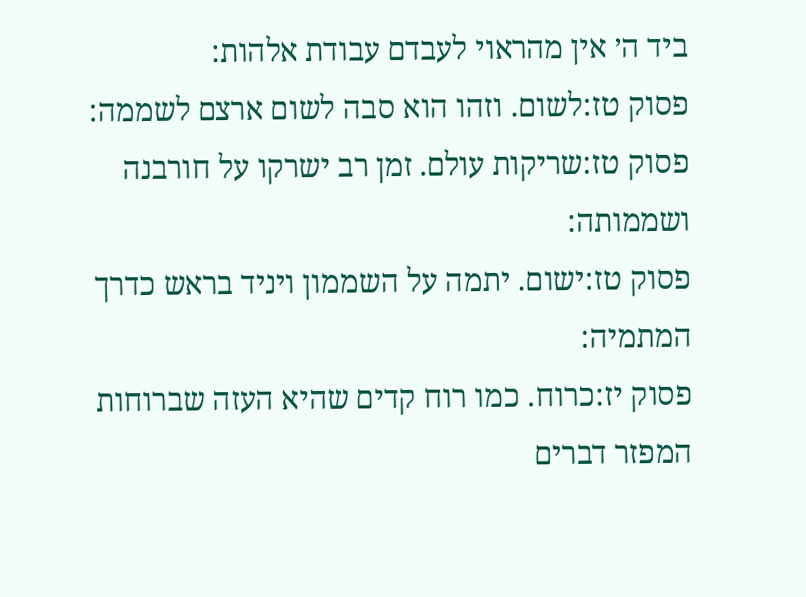ביד ה׳ אין מהראוי לעבדם עבודת אלהות:
פסוק טז:לשום. וזהו הוא סבה לשום ארצם לשממה:
פסוק טז:שריקות עולם. זמן רב ישרקו על חורבנה ושממותה:
פסוק טז:ישום. יתמה על השממון ויניד בראש כדרך המתמיה:
פסוק יז:כרוח. כמו רוח קדים שהיא העזה שברוחות המפזר דברים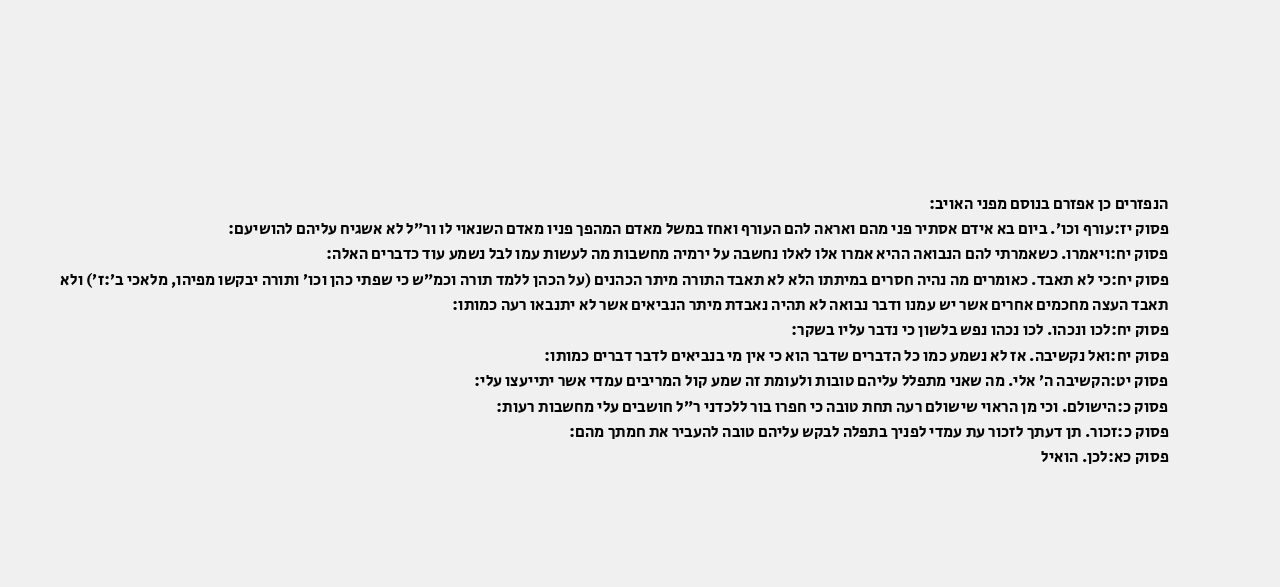הנפזרים כן אפזרם בנוסם מפני האויב:
פסוק יז:עורף וכו׳. ביום בא אידם אסתיר פני מהם ואראה להם העורף ואחז במשל מאדם המהפך פניו מאדם השנאוי לו ור״ל לא אשגיח עליהם להושיעם:
פסוק יח:ויאמרו. כשאמרתי להם הנבואה ההיא אמרו אלו לאלו נחשבה על ירמיה מחשבות מה לעשות עמו לבל נשמע עוד כדברים האלה:
פסוק יח:כי לא תאבד. כאומרים מה נהיה חסרים במיתתו הלא לא תאבד התורה מיתר הכהנים (על הכהן ללמד תורה וכמ״ש כי שפתי כהן וכו׳ ותורה יבקשו מפיהו, מלאכי ב׳:ז׳) ולא תאבד העצה מחכמים אחרים אשר יש עמנו ודבר נבואה לא תהיה נאבדת מיתר הנביאים אשר לא יתנבאו רעה כמותו:
פסוק יח:לכו ונכהו. לכו נכהו נפש בלשון כי נדבר עליו בשקר:
פסוק יח:ואל נקשיבה. אז לא נשמע כמו כל הדברים שדבר הוא כי אין מי בנביאים לדבר דברים כמותו:
פסוק יט:הקשיבה ה׳ אלי. מה שאני מתפלל עליהם טובות ולעומת זה שמע קול המריבים עמדי אשר יתייעצו עלי:
פסוק כ:הישולם. וכי מן הראוי שישולם רעה תחת טובה כי חפרו בור ללכדני ר״ל חושבים עלי מחשבות רעות:
פסוק כ:זכור. תן דעתך לזכור עת עמדי לפניך בתפלה לבקש עליהם טובה להעביר את חמתך מהם:
פסוק כא:לכן. הואיל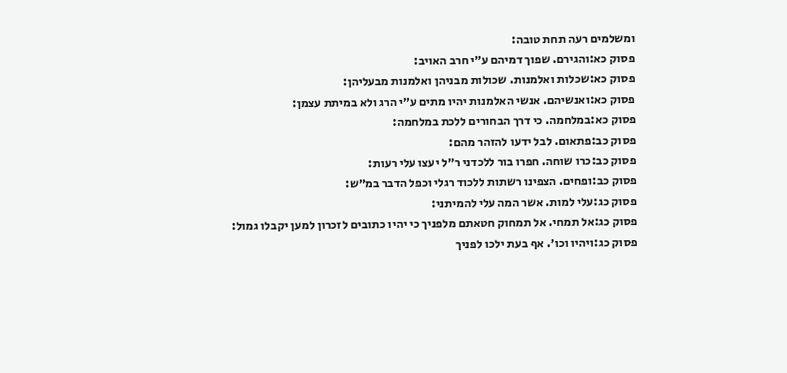ומשלמים רעה תחת טובה:
פסוק כא:והגירם. שפוך דמיהם ע״י חרב האויב:
פסוק כא:שכלות ואלמנות. שכולות מבניהן ואלמנות מבעליהן:
פסוק כא:ואנשיהם. אנשי האלמנות יהיו מתים ע״י הרג ולא במיתת עצמן:
פסוק כא:במלחמה. כי דרך הבחורים ללכת במלחמה:
פסוק כב:פתאום. לבל ידעו להזהר מהם:
פסוק כב:כרו שוחה. חפרו בור ללכדני ר״ל יעצו עלי רעות:
פסוק כב:ופחים. הצפינו רשתות ללכוד רגלי וכפל הדבר במ״ש:
פסוק כג:עלי למות. אשר המה עלי להמיתני:
פסוק כג:אל תמחי. אל תמחוק חטאתם מלפניך כי יהיו כתובים לזכרון למען יקבלו גמול:
פסוק כג:ויהיו וכו׳. אף בעת ילכו לפניך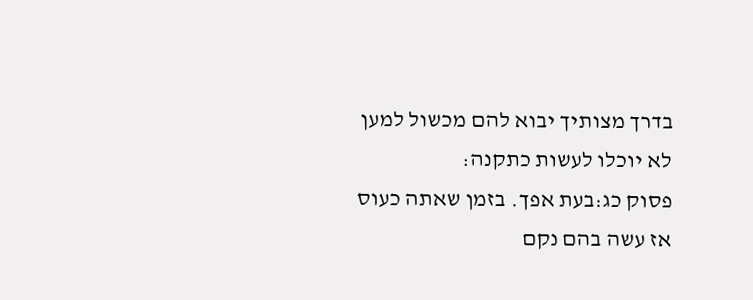בדרך מצותיך יבוא להם מכשול למען לא יוכלו לעשות כתקנה:
פסוק כג:בעת אפך. בזמן שאתה כעוס אז עשה בהם נקם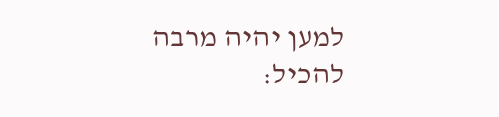למען יהיה מרבה להכיל: